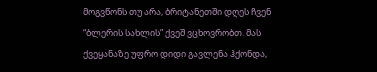მოგვწონს თუ არა, ბრიტანეთში დღეს ჩვენ “ბლერის სახლის” ქვეშ ვცხოვრობთ. მას ქვეყანაზე უფრო დიდი გავლენა ჰქონდა,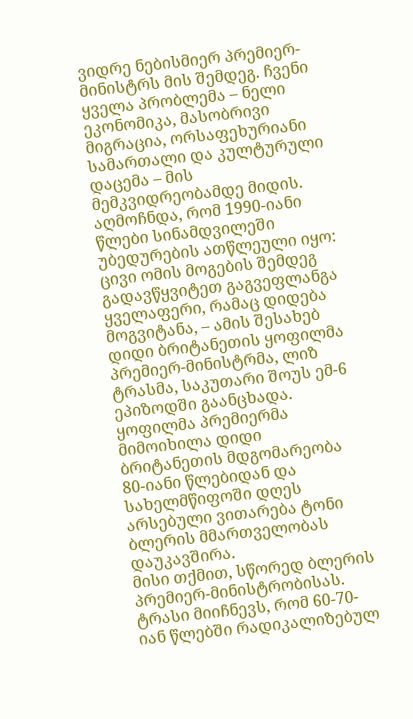ვიდრე ნებისმიერ პრემიერ-მინისტრს მის შემდეგ. ჩვენი ყველა პრობლემა – ნელი ეკონომიკა, მასობრივი მიგრაცია, ორსაფეხურიანი სამართალი და კულტურული დაცემა – მის მემკვიდრეობამდე მიდის. აღმოჩნდა, რომ 1990-იანი წლები სინამდვილეში უბედურების ათწლეული იყო: ცივი ომის მოგების შემდეგ გადავწყვიტეთ გაგვეფლანგა ყველაფერი, რამაც დიდება მოგვიტანა, – ამის შესახებ დიდი ბრიტანეთის ყოფილმა პრემიერ-მინისტრმა, ლიზ ტრასმა, საკუთარი შოუს ემ-6 ეპიზოდში გაანცხადა.
ყოფილმა პრემიერმა მიმოიხილა დიდი ბრიტანეთის მდგომარეობა 80-იანი წლებიდან და სახელმწიფოში დღეს არსებული ვითარება ტონი ბლერის მმართველობას დაუკავშირა.
მისი თქმით, სწორედ ბლერის პრემიერ-მინისტრობისას. ტრასი მიიჩნევს, რომ 60-70-იან წლებში რადიკალიზებულ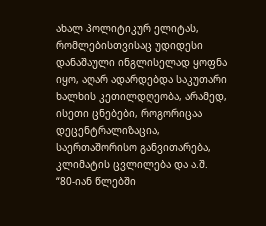ახალ პოლიტიკურ ელიტას, რომლებისთვისაც უდიდესი დანაშაული ინგლისელად ყოფნა იყო, აღარ ადარდებდა საკუთარი ხალხის კეთილდღეობა, არამედ, ისეთი ცნებები, როგორიცაა დეცენტრალიზაცია, საერთაშორისო განვითარება, კლიმატის ცვლილება და ა.შ.
“80-იან წლებში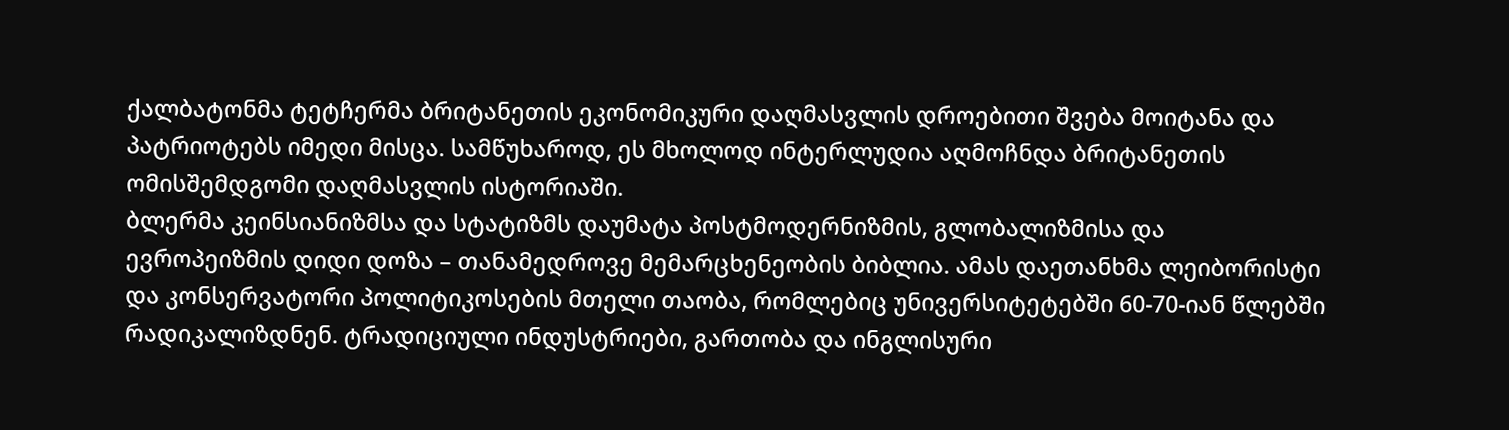ქალბატონმა ტეტჩერმა ბრიტანეთის ეკონომიკური დაღმასვლის დროებითი შვება მოიტანა და პატრიოტებს იმედი მისცა. სამწუხაროდ, ეს მხოლოდ ინტერლუდია აღმოჩნდა ბრიტანეთის ომისშემდგომი დაღმასვლის ისტორიაში.
ბლერმა კეინსიანიზმსა და სტატიზმს დაუმატა პოსტმოდერნიზმის, გლობალიზმისა და ევროპეიზმის დიდი დოზა – თანამედროვე მემარცხენეობის ბიბლია. ამას დაეთანხმა ლეიბორისტი და კონსერვატორი პოლიტიკოსების მთელი თაობა, რომლებიც უნივერსიტეტებში 60-70-იან წლებში რადიკალიზდნენ. ტრადიციული ინდუსტრიები, გართობა და ინგლისური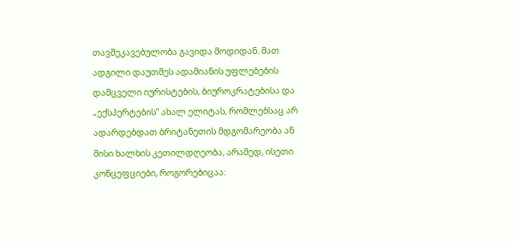თავშეკავებულობა გავიდა მოდიდან. მათ ადგილი დაუთმეს ადამიანის უფლებების დამცველი იურისტების, ბიუროკრატებისა და „ექსპერტების“ ახალ ელიტას, რომლებსაც არ ადარდებდათ ბრიტანეთის მდგომარეობა ან მისი ხალხის კეთილდღეობა, არამედ, ისეთი კონცეფციები, როგორებიცაა: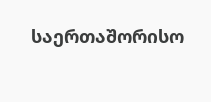საერთაშორისო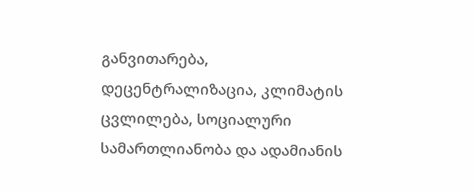განვითარება, დეცენტრალიზაცია, კლიმატის ცვლილება, სოციალური სამართლიანობა და ადამიანის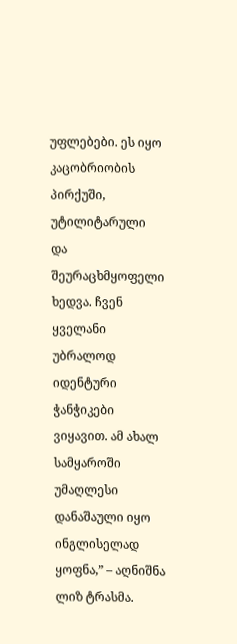უფლებები. ეს იყო კაცობრიობის პირქუში, უტილიტარული და შეურაცხმყოფელი ხედვა. ჩვენ ყველანი უბრალოდ იდენტური ჭანჭიკები ვიყავით. ამ ახალ სამყაროში უმაღლესი დანაშაული იყო ინგლისელად ყოფნა,” – აღნიშნა ლიზ ტრასმა.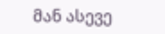მან ასევე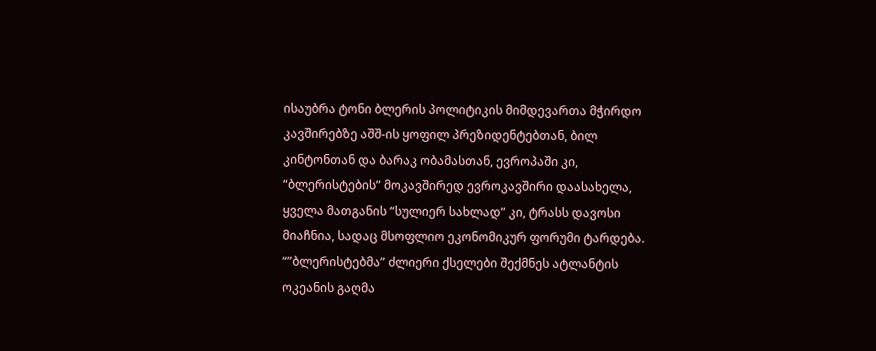ისაუბრა ტონი ბლერის პოლიტიკის მიმდევართა მჭირდო კავშირებზე აშშ-ის ყოფილ პრეზიდენტებთან, ბილ კინტონთან და ბარაკ ობამასთან, ევროპაში კი, “ბლერისტების” მოკავშირედ ევროკავშირი დაასახელა, ყველა მათგანის “სულიერ სახლად” კი, ტრასს დავოსი მიაჩნია, სადაც მსოფლიო ეკონომიკურ ფორუმი ტარდება.
“”ბლერისტებმა” ძლიერი ქსელები შექმნეს ატლანტის ოკეანის გაღმა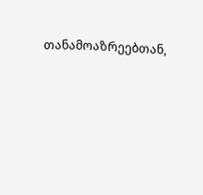თანამოაზრეებთან,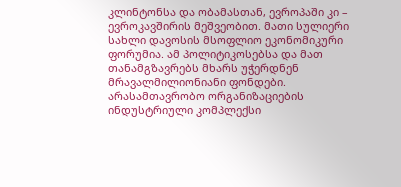კლინტონსა და ობამასთან, ევროპაში კი – ევროკავშირის მეშვეობით. მათი სულიერი სახლი დავოსის მსოფლიო ეკონომიკური ფორუმია. ამ პოლიტიკოსებსა და მათ თანამგზავრებს მხარს უჭერდნენ მრავალმილიონიანი ფონდები. არასამთავრობო ორგანიზაციების ინდუსტრიული კომპლექსი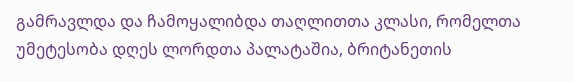გამრავლდა და ჩამოყალიბდა თაღლითთა კლასი, რომელთა უმეტესობა დღეს ლორდთა პალატაშია, ბრიტანეთის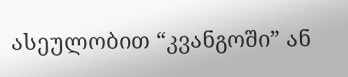ასეულობით “კვანგოში” ან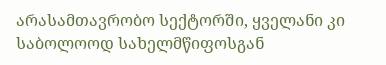არასამთავრობო სექტორში, ყველანი კი საბოლოოდ სახელმწიფოსგან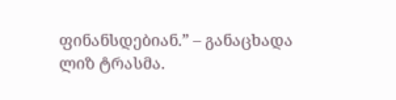ფინანსდებიან.” – განაცხადა ლიზ ტრასმა.